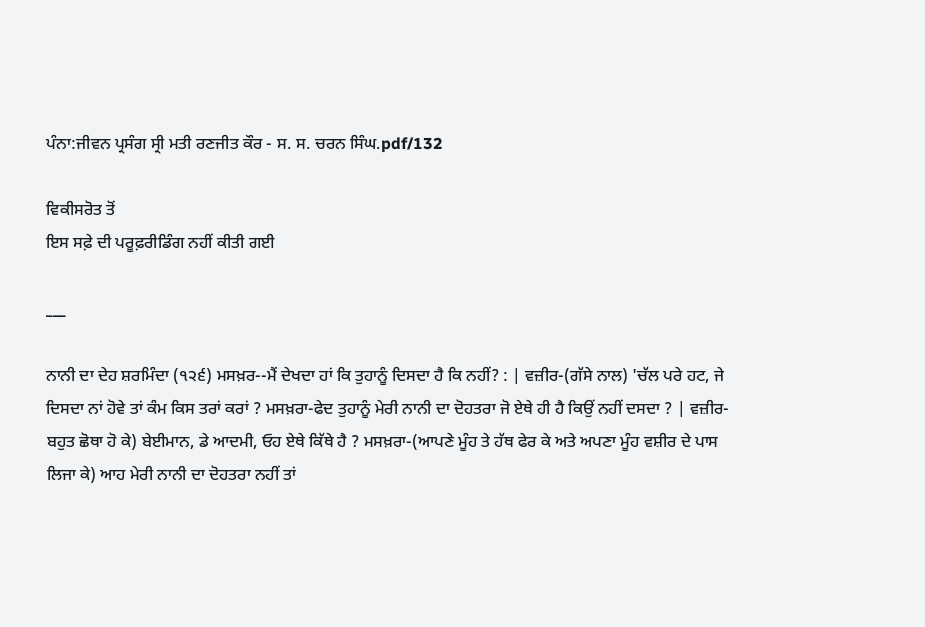ਪੰਨਾ:ਜੀਵਨ ਪ੍ਰਸੰਗ ਸ੍ਰੀ ਮਤੀ ਰਣਜੀਤ ਕੌਰ - ਸ. ਸ. ਚਰਨ ਸਿੰਘ.pdf/132

ਵਿਕੀਸਰੋਤ ਤੋਂ
ਇਸ ਸਫ਼ੇ ਦੀ ਪਰੂਫ਼ਰੀਡਿੰਗ ਨਹੀਂ ਕੀਤੀ ਗਈ

___

ਨਾਨੀ ਦਾ ਦੇਹ ਸ਼ਰਮਿੰਦਾ (੧੨੬) ਮਸਖ਼ਰ--ਮੈਂ ਦੇਖਦਾ ਹਾਂ ਕਿ ਤੁਹਾਨੂੰ ਦਿਸਦਾ ਹੈ ਕਿ ਨਹੀਂ? : | ਵਜ਼ੀਰ-(ਗੱਸੇ ਨਾਲ) 'ਚੱਲ ਪਰੇ ਹਟ, ਜੇ ਦਿਸਦਾ ਨਾਂ ਹੋਵੇ ਤਾਂ ਕੰਮ ਕਿਸ ਤਰਾਂ ਕਰਾਂ ? ਮਸਖ਼ਰਾ-ਫੇਦ ਤੁਹਾਨੂੰ ਮੇਰੀ ਨਾਨੀ ਦਾ ਦੋਹਤਰਾ ਜੋ ਏਥੇ ਹੀ ਹੈ ਕਿਉਂ ਨਹੀਂ ਦਸਦਾ ? | ਵਜ਼ੀਰ-ਬਹੁਤ ਛੋਥਾ ਹੋ ਕੇ) ਬੇਈਮਾਨ, ਡੇ ਆਦਮੀ, ਓਹ ਏਥੇ ਕਿੱਥੇ ਹੈ ? ਮਸਖ਼ਰਾ-(ਆਪਣੇ ਮੂੰਹ ਤੇ ਹੱਥ ਫੇਰ ਕੇ ਅਤੇ ਅਪਣਾ ਮੂੰਹ ਵਸ਼ੀਰ ਦੇ ਪਾਸ ਲਿਜਾ ਕੇ) ਆਹ ਮੇਰੀ ਨਾਨੀ ਦਾ ਦੋਹਤਰਾ ਨਹੀਂ ਤਾਂ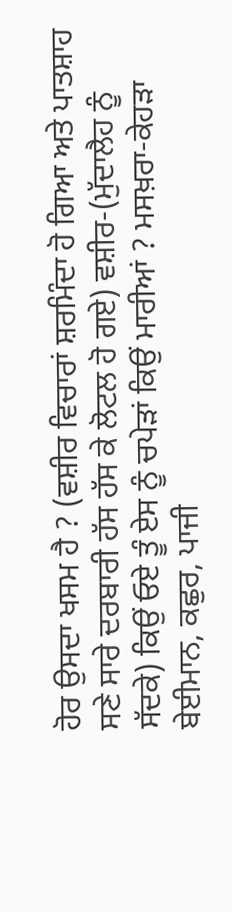ਹੋਰ ਉਸਦਾ ਖਸਮ ਹੈ ? (ਵਸ਼ੀਰ ਵਿਚਾਰਾਂ ਸ਼ਰਮਿੰਦਾ ਹੋ ਗਿਆ ਅਤੇ ਪਾਤਸ਼ਾਹ ਸਣੇ ਸਾਰੇ ਦਰਬਾਰੀ ਹੱਸ ਹੱਸ ਕੇ ਲੋਟਲ ਹੋ ਗਏ) ਵਸ਼ੀਰ-(ਮੁੱਦਾਲੈਹ ਨੂੰ ਸੱਦਕੇ) ਕਿਉਂ ਓਏ ਤੂੰ ਏਸ ਨੂੰ ਚਪੇੜਾਂ ਕਿਉਂ ਮਾਰੀਆਂ ? ਮਸਖ਼ਰਾ-ਕੇਹੜਾ ਬੇਈਮਾਨ, ਕਛੁਰ, ਪਾਜੀ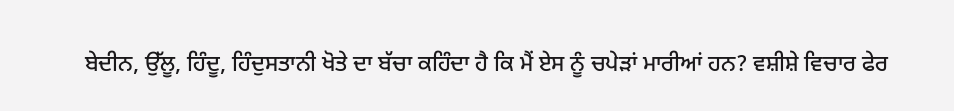ਬੇਦੀਨ, ਉੱਲੂ, ਹਿੰਦੂ, ਹਿੰਦੁਸਤਾਨੀ ਖੋਤੇ ਦਾ ਬੱਚਾ ਕਹਿੰਦਾ ਹੈ ਕਿ ਮੈਂ ਏਸ ਨੂੰ ਚਪੇੜਾਂ ਮਾਰੀਆਂ ਹਨ? ਵਸ਼ੀਸ਼ੇ ਵਿਚਾਰ ਫੇਰ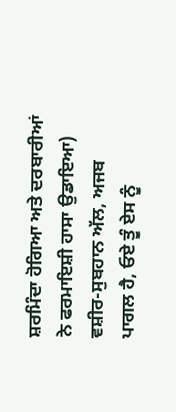ਸ਼ਰਮਿੰਦਾ ਹੋਗਿਆ ਅਤੇ ਦਰਬਾਰੀਆਂ ਨੇ ਫਰਮਾਇਸ਼ੀ ਹਾਸਾ ਉਡਾਇਆ) ਵਸ਼ੀਰ-ਸੁਬਹਾਨ ਅੱਲ, ਅਜਬ ਪਾਗਲ ਹੈ, ਓਏ ਤੂੰ ਏਸ ਨੂੰ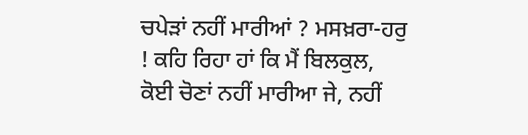ਚਪੇੜਾਂ ਨਹੀਂ ਮਾਰੀਆਂ ? ਮਸਖ਼ਰਾ-ਹਰੁ ! ਕਹਿ ਰਿਹਾ ਹਾਂ ਕਿ ਮੈਂ ਬਿਲਕੁਲ, ਕੋਈ ਚੋਣਾਂ ਨਹੀਂ ਮਾਰੀਆ ਜੇ, ਨਹੀਂ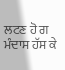ਲਟਣ ਹੋ ਗ ਮੰਦਾਸ ਹੱਸ ਕੇ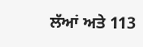ਲੱਆਂ ਅਤੇ 113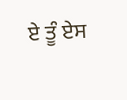ਏ ਤੂੰ ਏਸ